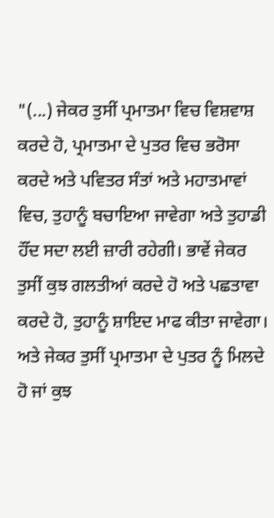"(...) ਜੇਕਰ ਤੁਸੀਂ ਪ੍ਰਮਾਤਮਾ ਵਿਚ ਵਿਸ਼ਵਾਸ਼ ਕਰਦੇ ਹੋ, ਪ੍ਰਮਾਤਮਾ ਦੇ ਪੁਤਰ ਵਿਚ ਭਰੋਸਾ ਕਰਦੇ ਅਤੇ ਪਵਿਤਰ ਸੰਤਾਂ ਅਤੇ ਮਹਾਤਮਾਵਾਂ ਵਿਚ, ਤੁਹਾਨੂੰ ਬਚਾਇਆ ਜਾਵੇਗਾ ਅਤੇ ਤੁਹਾਡੀ ਹੌਂਦ ਸਦਾ ਲਈ ਜ਼ਾਰੀ ਰਹੇਗੀ। ਭਾਵੇਂ ਜੇਕਰ ਤੁਸੀਂ ਕੁਝ ਗਲਤੀਆਂ ਕਰਦੇ ਹੋ ਅਤੇ ਪਛਤਾਵਾ ਕਰਦੇ ਹੋ, ਤੁਹਾਨੂੰ ਸ਼ਾਇਦ ਮਾਫ ਕੀਤਾ ਜਾਵੇਗਾ। ਅਤੇ ਜੇਕਰ ਤੁਸੀਂ ਪ੍ਰਮਾਤਮਾ ਦੇ ਪੁਤਰ ਨੂੰ ਮਿਲਦੇ ਹੋ ਜਾਂ ਕੁਝ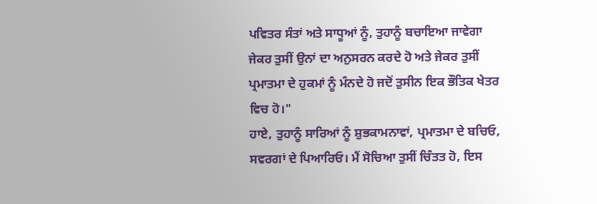ਪਵਿਤਰ ਸੰਤਾਂ ਅਤੇ ਸਾਧੂਆਂ ਨੂੰ, ਤੁਹਾਨੂੰ ਬਚਾਇਆ ਜਾਵੇਗਾ ਜੇਕਰ ਤੁਸੀਂ ਉਨਾਂ ਦਾ ਅਨੁਸਰਨ ਕਰਦੇ ਹੋ ਅਤੇ ਜੇਕਰ ਤੁਸੀਂ ਪ੍ਰਮਾਤਮਾ ਦੇ ਹੁਕਮਾਂ ਨੂੰ ਮੰਨਦੇ ਹੋ ਜਦੋਂ ਤੁਸੀਨ ਇਕ ਭੌਤਿਕ ਖੇਤਰ ਵਿਚ ਹੋ।"
ਹਾਏ, ਤੁਹਾਨੂੰ ਸਾਰਿਆਂ ਨੂੰ ਸ਼ੁਭਕਾਮਨਾਵਾਂ, ਪ੍ਰਮਾਤਮਾ ਦੇ ਬਚਿਓ, ਸਵਰਗਾਂ ਦੇ ਪਿਆਰਿਓ। ਮੈਂ ਸੋਚਿਆ ਤੁਸੀਂ ਚਿੰਤਤ ਹੋ, ਇਸ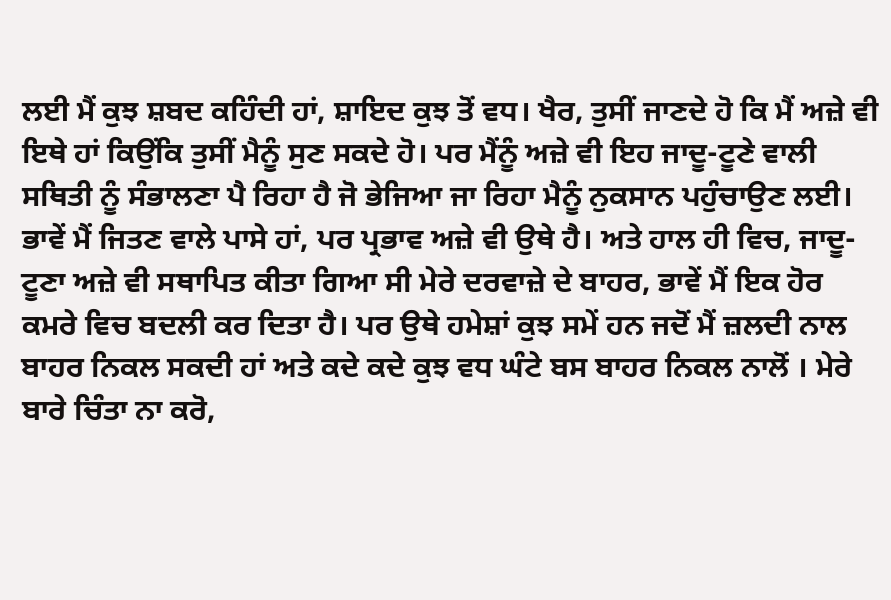ਲਈ ਮੈਂ ਕੁਝ ਸ਼ਬਦ ਕਹਿੰਦੀ ਹਾਂ, ਸ਼ਾਇਦ ਕੁਝ ਤੋਂ ਵਧ। ਖੈਰ, ਤੁਸੀਂ ਜਾਣਦੇ ਹੋ ਕਿ ਮੈਂ ਅਜ਼ੇ ਵੀ ਇਥੇ ਹਾਂ ਕਿਉਂਕਿ ਤੁਸੀਂ ਮੈਨੂੰ ਸੁਣ ਸਕਦੇ ਹੋ। ਪਰ ਮੈਂਨੂੰ ਅਜ਼ੇ ਵੀ ਇਹ ਜਾਦੂ-ਟੂਣੇ ਵਾਲੀ ਸਥਿਤੀ ਨੂੰ ਸੰਭਾਲਣਾ ਪੈ ਰਿਹਾ ਹੈ ਜੋ ਭੇਜਿਆ ਜਾ ਰਿਹਾ ਮੈਨੂੰ ਨੁਕਸਾਨ ਪਹੁੰਚਾਉਣ ਲਈ। ਭਾਵੇਂ ਮੈਂ ਜਿਤਣ ਵਾਲੇ ਪਾਸੇ ਹਾਂ, ਪਰ ਪ੍ਰਭਾਵ ਅਜ਼ੇ ਵੀ ਉਥੇ ਹੈ। ਅਤੇ ਹਾਲ ਹੀ ਵਿਚ, ਜਾਦੂ-ਟੂਣਾ ਅਜ਼ੇ ਵੀ ਸਥਾਪਿਤ ਕੀਤਾ ਗਿਆ ਸੀ ਮੇਰੇ ਦਰਵਾਜ਼ੇ ਦੇ ਬਾਹਰ, ਭਾਵੇਂ ਮੈਂ ਇਕ ਹੋਰ ਕਮਰੇ ਵਿਚ ਬਦਲੀ ਕਰ ਦਿਤਾ ਹੈ। ਪਰ ਉਥੇ ਹਮੇਸ਼ਾਂ ਕੁਝ ਸਮੇਂ ਹਨ ਜਦੋਂ ਮੈਂ ਜ਼ਲਦੀ ਨਾਲ ਬਾਹਰ ਨਿਕਲ ਸਕਦੀ ਹਾਂ ਅਤੇ ਕਦੇ ਕਦੇ ਕੁਝ ਵਧ ਘੰਟੇ ਬਸ ਬਾਹਰ ਨਿਕਲ ਨਾਲੋਂ । ਮੇਰੇ ਬਾਰੇ ਚਿੰਤਾ ਨਾ ਕਰੋ,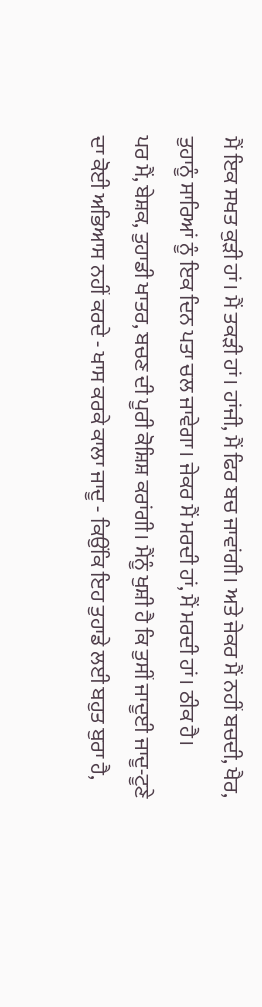ਮੈਂ ਇਕ ਸਖਤ ਕੁੜੀ ਹਾਂ। ਮੈਂ ਤਕੜੀ ਹਾਂ। ਹਾਂਜੀ, ਮੈਂ ਫਿਰ ਬਚ ਜਾਵਾਂਗੀ। ਅਤੇ ਜੇਕਰ ਮੈਂ ਨਹੀਂ ਬਚਦੀ, ਖੈਰ, ਤੁਹਾਨੂੰ ਸਾਰਿਆਂ ਨੂੰ ਇਕ ਦਿਨ ਪਤਾ ਚਲ ਜਾਵੇਗਾ। ਜੇਕਰ ਮੈਂ ਮਰਦੀ ਹਾਂ, ਮੈਂ ਮਰਦੀ ਹਾਂ। ਠੀਕ ਹੈ।
ਪਰ ਮੈਂ, ਬੇਸ਼ਕ, ਤੁਹਾਡੀ ਖਾਤਰ, ਬਚਣ ਦੀ ਪੂਰੀ ਕੋਸ਼ਿਸ਼ ਕਰਾਂਗੀ। ਮੈਂਨੂੰ ਖੁਸ਼ੀ ਹੈ ਕਿ ਤੁਸੀਂ ਜਾਦੂਈ ਜਾਦੂ-ਟੂਣੇ ਦਾ ਕੋਈ ਅਭਿਆਸ ਨਹੀਂ ਕਰਦੇ - ਖਾਸ ਕਰਕੇ ਕਾਲਾ ਜਾਦੂ - ਕਿਉਂਕਿ ਇਹ ਤੁਹਾਡੇ ਲਈ ਬਹੁਤ ਬੁਰਾ ਹੈ,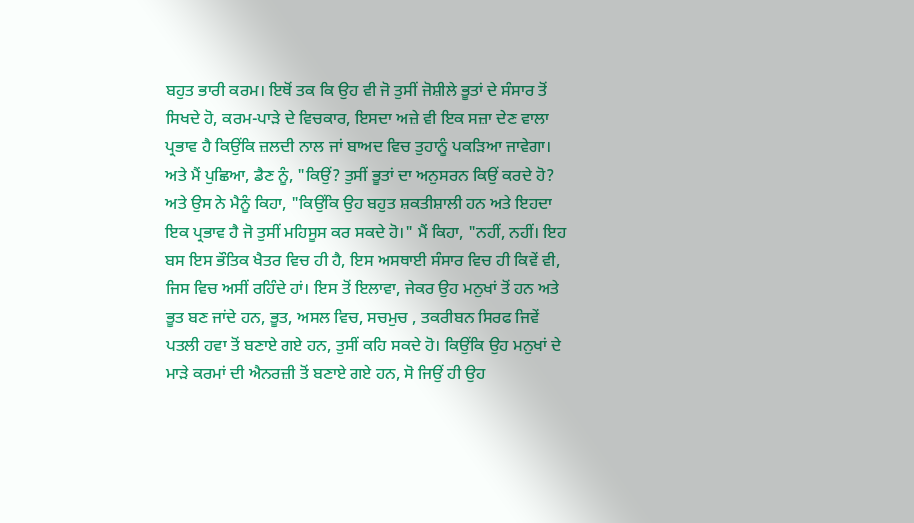ਬਹੁਤ ਭਾਰੀ ਕਰਮ। ਇਥੋਂ ਤਕ ਕਿ ਉਹ ਵੀ ਜੋ ਤੁਸੀਂ ਜੋਸ਼ੀਲੇ ਭੂਤਾਂ ਦੇ ਸੰਸਾਰ ਤੋਂ ਸਿਖਦੇ ਹੋ, ਕਰਮ-ਪਾੜੇ ਦੇ ਵਿਚਕਾਰ, ਇਸਦਾ ਅਜ਼ੇ ਵੀ ਇਕ ਸਜ਼ਾ ਦੇਣ ਵਾਲਾ ਪ੍ਰਭਾਵ ਹੈ ਕਿਉਂਕਿ ਜ਼ਲਦੀ ਨਾਲ ਜਾਂ ਬਾਅਦ ਵਿਚ ਤੁਹਾਨੂੰ ਪਕੜਿਆ ਜਾਵੇਗਾ।
ਅਤੇ ਮੈਂ ਪੁਛਿਆ, ਡੈਣ ਨੂੰ, "ਕਿਉਂ? ਤੁਸੀਂ ਭੂਤਾਂ ਦਾ ਅਨੁਸਰਨ ਕਿਉਂ ਕਰਦੇ ਹੋ? ਅਤੇ ਉਸ ਨੇ ਮੈਨੂੰ ਕਿਹਾ, "ਕਿਉਂਕਿ ਉਹ ਬਹੁਤ ਸ਼ਕਤੀਸ਼ਾਲੀ ਹਨ ਅਤੇ ਇਹਦਾ ਇਕ ਪ੍ਰਭਾਵ ਹੈ ਜੋ ਤੁਸੀਂ ਮਹਿਸੂਸ ਕਰ ਸਕਦੇ ਹੋ।" ਮੈਂ ਕਿਹਾ, "ਨਹੀਂ, ਨਹੀਂ। ਇਹ ਬਸ ਇਸ ਭੌਤਿਕ ਖੈਤਰ ਵਿਚ ਹੀ ਹੈ, ਇਸ ਅਸਥਾਈ ਸੰਸਾਰ ਵਿਚ ਹੀ ਕਿਵੇਂ ਵੀ, ਜਿਸ ਵਿਚ ਅਸੀਂ ਰਹਿੰਦੇ ਹਾਂ। ਇਸ ਤੋਂ ਇਲਾਵਾ, ਜੇਕਰ ਉਹ ਮਨੁਖਾਂ ਤੋਂ ਹਨ ਅਤੇ ਭੂਤ ਬਣ ਜਾਂਦੇ ਹਨ, ਭੂਤ, ਅਸਲ ਵਿਚ, ਸਚਮੁਚ , ਤਕਰੀਬਨ ਸਿਰਫ ਜਿਵੇਂ ਪਤਲੀ ਹਵਾ ਤੋਂ ਬਣਾਏ ਗਏ ਹਨ, ਤੁਸੀਂ ਕਹਿ ਸਕਦੇ ਹੋ। ਕਿਉਂਕਿ ਉਹ ਮਨੁਖਾਂ ਦੇ ਮਾੜੇ ਕਰਮਾਂ ਦੀ ਐਨਰਜ਼ੀ ਤੋਂ ਬਣਾਏ ਗਏ ਹਨ, ਸੋ ਜਿਉਂ ਹੀ ਉਹ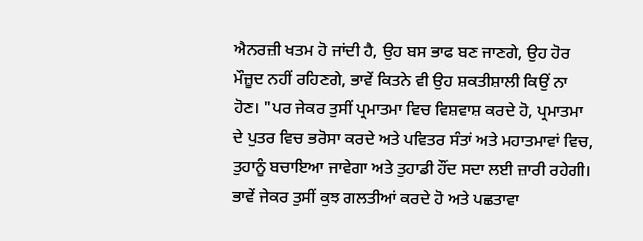ਐਨਰਜ਼ੀ ਖਤਮ ਹੋ ਜਾਂਦੀ ਹੈ, ਉਹ ਬਸ ਭਾਫ ਬਣ ਜਾਣਗੇ, ਉਹ ਹੋਰ ਮੌਜ਼ੂਦ ਨਹੀਂ ਰਹਿਣਗੇ, ਭਾਵੇਂ ਕਿਤਨੇ ਵੀ ਉਹ ਸ਼ਕਤੀਸ਼ਾਲੀ ਕਿਉਂ ਨਾ ਹੋਣ। "ਪਰ ਜੇਕਰ ਤੁਸੀਂ ਪ੍ਰਮਾਤਮਾ ਵਿਚ ਵਿਸ਼ਵਾਸ਼ ਕਰਦੇ ਹੋ, ਪ੍ਰਮਾਤਮਾ ਦੇ ਪੁਤਰ ਵਿਚ ਭਰੋਸਾ ਕਰਦੇ ਅਤੇ ਪਵਿਤਰ ਸੰਤਾਂ ਅਤੇ ਮਹਾਤਮਾਵਾਂ ਵਿਚ, ਤੁਹਾਨੂੰ ਬਚਾਇਆ ਜਾਵੇਗਾ ਅਤੇ ਤੁਹਾਡੀ ਹੌਂਦ ਸਦਾ ਲਈ ਜ਼ਾਰੀ ਰਹੇਗੀ। ਭਾਵੇਂ ਜੇਕਰ ਤੁਸੀਂ ਕੁਝ ਗਲਤੀਆਂ ਕਰਦੇ ਹੋ ਅਤੇ ਪਛਤਾਵਾ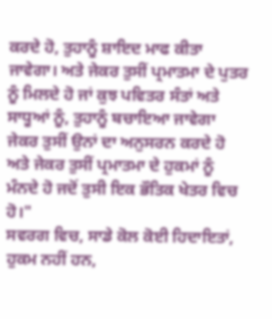ਕਰਦੇ ਹੋ, ਤੁਹਾਨੂੰ ਸ਼ਾਇਦ ਮਾਫ ਕੀਤਾ ਜਾਵੇਗਾ। ਅਤੇ ਜੇਕਰ ਤੁਸੀਂ ਪ੍ਰਮਾਤਮਾ ਦੇ ਪੁਤਰ ਨੂੰ ਮਿਲਦੇ ਹੋ ਜਾਂ ਕੁਝ ਪਵਿਤਰ ਸੰਤਾਂ ਅਤੇ ਸਾਧੂਆਂ ਨੂੰ, ਤੁਹਾਨੂੰ ਬਚਾਇਆ ਜਾਵੇਗਾ ਜੇਕਰ ਤੁਸੀਂ ਉਨਾਂ ਦਾ ਅਨੁਸਰਨ ਕਰਦੇ ਹੋ ਅਤੇ ਜੇਕਰ ਤੁਸੀਂ ਪ੍ਰਮਾਤਮਾ ਦੇ ਹੁਕਮਾਂ ਨੂੰ ਮੰਨਦੇ ਹੋ ਜਦੋਂ ਤੁਸੀ ਇਕ ਭੌਤਿਕ ਖੇਤਰ ਵਿਚ ਹੋ।"
ਸਵਰਗ ਵਿਚ, ਸਾਡੇ ਕੋਲ ਕੋਈ ਹਿਦਾਇਤਾਂ, ਹੁਕਮ ਨਹੀਂ ਹਨ,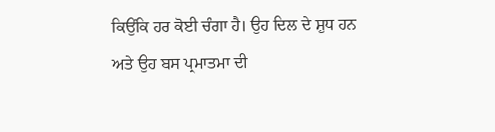ਕਿਉਂਕਿ ਹਰ ਕੋਈ ਚੰਗਾ ਹੈ। ਉਹ ਦਿਲ ਦੇ ਸ਼ੁਧ ਹਨ ਅਤੇ ਉਹ ਬਸ ਪ੍ਰਮਾਤਮਾ ਦੀ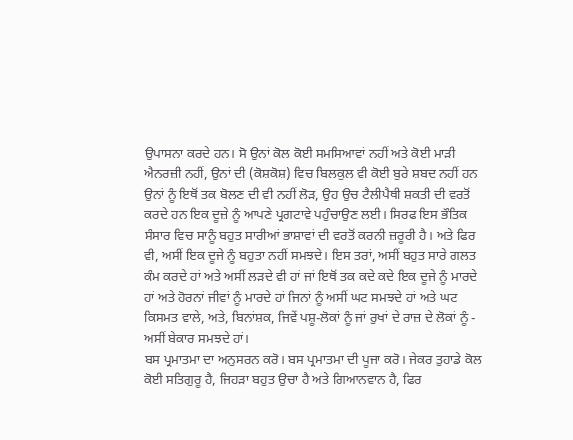ਉਪਾਸਨਾ ਕਰਦੇ ਹਨ। ਸੋ ਉਨਾਂ ਕੋਲ ਕੋਈ ਸਮਸਿਆਵਾਂ ਨਹੀਂ ਅਤੇ ਕੋਈ ਮਾੜੀ ਐਨਰਜ਼ੀ ਨਹੀਂ, ਉਨਾਂ ਦੀ (ਕੋਸ਼ਕੋਸ਼) ਵਿਚ ਬਿਲਕੁਲ ਵੀ ਕੋਈ ਬੁਰੇ ਸ਼ਬਦ ਨਹੀਂ ਹਨ ਉਨਾਂ ਨੂੰ ਇਥੋਂ ਤਕ ਬੋਲਣ ਦੀ ਵੀ ਨਹੀਂ ਲੋੜ, ਉਹ ਉਚ ਟੈਲੀਪੈਥੀ ਸ਼ਕਤੀ ਦੀ ਵਰਤੋਂ ਕਰਦੇ ਹਨ ਇਕ ਦੂਜ਼ੇ ਨੂੰ ਆਪਣੇ ਪ੍ਰਗਟਾਵੇ ਪਹੁੰਚਾਉਣ ਲਈ। ਸਿਰਫ ਇਸ ਭੌਤਿਕ ਸੰਸਾਰ ਵਿਚ ਸਾਨੂੰ ਬਹੁਤ ਸਾਰੀਆਂ ਭਾਸ਼ਾਵਾਂ ਦੀ ਵਰਤੋਂ ਕਰਨੀ ਜ਼ਰੂਰੀ ਹੈ। ਅਤੇ ਫਿਰ ਵੀ, ਅਸੀਂ ਇਕ ਦੂਜੇ ਨੂੰ ਬਹੁਤਾ ਨਹੀਂ ਸਮਝਦੇ। ਇਸ ਤਰਾਂ, ਅਸੀਂ ਬਹੁਤ ਸਾਰੇ ਗਲਤ ਕੰਮ ਕਰਦੇ ਹਾਂ ਅਤੇ ਅਸੀਂ ਲੜਦੇ ਵੀ ਹਾਂ ਜਾਂ ਇਥੋਂ ਤਕ ਕਦੇ ਕਦੇ ਇਕ ਦੂਜੇ ਨੂੰ ਮਾਰਦੇ ਹਾਂ ਅਤੇ ਹੋਰਨਾਂ ਜੀਵਾਂ ਨੂੰ ਮਾਰਦੇ ਹਾਂ ਜਿਨਾਂ ਨੂੰ ਅਸੀਂ ਘਟ ਸਮਝਦੇ ਹਾਂ ਅਤੇ ਘਟ ਕਿਸਮਤ ਵਾਲੇ, ਅਤੇ, ਬਿਨਾਂਸ਼ਕ, ਜਿਵੇਂ ਪਸ਼ੂ-ਲੋਕਾਂ ਨੂੰ ਜਾਂ ਰੁਖਾਂ ਦੇ ਰਾਜ਼ ਦੇ ਲੋਕਾਂ ਨੂੰ - ਅਸੀਂ ਬੇਕਾਰ ਸਮਝਦੇ ਹਾਂ।
ਬਸ ਪ੍ਰਮਾਤਮਾ ਦਾ ਅਨੁਸਰਨ ਕਰੋ। ਬਸ ਪ੍ਰਮਾਤਮਾ ਦੀ ਪੂਜਾ ਕਰੋ। ਜੇਕਰ ਤੁਹਾਡੇ ਕੋਲ ਕੋਈ ਸਤਿਗੁਰੂ ਹੈ, ਜਿਹੜਾ ਬਹੁਤ ਉਚਾ ਹੈ ਅਤੇ ਗਿਆਨਵਾਨ ਹੈ, ਫਿਰ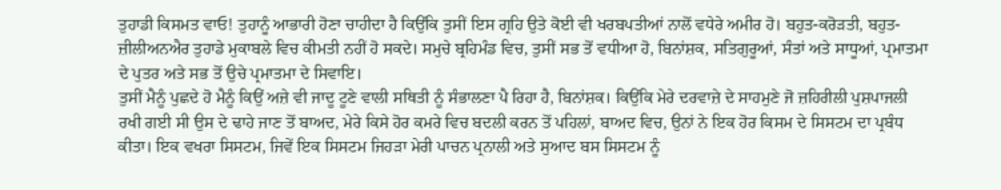ਤੁਹਾਡੀ ਕਿਸਮਤ ਵਾਓ! ਤੁਹਾਨੂੰ ਆਭਾਰੀ ਹੋਣਾ ਚਾਹੀਦਾ ਹੈ ਕਿਉਂਕਿ ਤੁਸੀਂ ਇਸ ਗ੍ਰਹਿ ਉਤੇ ਕੋਈ ਵੀ ਖਰਬਪਤੀਆਂ ਨਾਲੋਂ ਵਧੇਰੇ ਅਮੀਰ ਹੋ। ਬਹੁਤ-ਕਰੋੜਤੀ, ਬਹੁਤ-ਜ਼ੀਲੀਅਨਐਰ ਤੁਹਾਡੇ ਮੁਕਾਬਲੇ ਵਿਚ ਕੀਮਤੀ ਨਹੀਂ ਹੋ ਸਕਦੇ। ਸਮੁਚੇ ਬ੍ਰਹਿਮੰਡ ਵਿਚ, ਤੁਸੀਂ ਸਭ ਤੋਂ ਵਧੀਆ ਹੋ, ਬਿਨਾਂਸ਼ਕ, ਸਤਿਗੁਰੂਆਂ, ਸੰਤਾਂ ਅਤੇ ਸਾਧੂਆਂ, ਪ੍ਰਮਾਤਮਾ ਦੇ ਪੁਤਰ ਅਤੇ ਸਭ ਤੋਂ ਉਚੇ ਪ੍ਰਮਾਤਮਾ ਦੇ ਸਿਵਾਇ।
ਤੁਸੀਂ ਮੈਨੂੰ ਪੁਛਦੇ ਹੋ ਮੈਨੂੰ ਕਿਉਂ ਅਜ਼ੇ ਵੀ ਜਾਦੂ ਟੂਣੇ ਵਾਲੀ ਸਥਿਤੀ ਨੂੰ ਸੰਭਾਲਣਾ ਪੈ ਰਿਹਾ ਹੈ, ਬਿਨਾਂਸ਼ਕ। ਕਿਉਂਕਿ ਮੇਰੇ ਦਰਵਾਜ਼ੇ ਦੇ ਸਾਹਮੁਣੇ ਜੋ ਜ਼ਹਿਰੀਲੀ ਪੁਸ਼ਪਾਜਲੀ ਰਖੀ ਗਈ ਸੀ ਉਸ ਦੇ ਢਾਹੇ ਜਾਣ ਤੋਂ ਬਾਅਦ, ਮੇਰੇ ਕਿਸੇ ਹੋਰ ਕਮਰੇ ਵਿਚ ਬਦਲੀ ਕਰਨ ਤੋਂ ਪਹਿਲਾਂ, ਬਾਅਦ ਵਿਚ, ਉਨਾਂ ਨੇ ਇਕ ਹੋਰ ਕਿਸਮ ਦੇ ਸਿਸਟਮ ਦਾ ਪ੍ਰਬੰਧ ਕੀਤਾ। ਇਕ ਵਖਰਾ ਸਿਸਟਮ, ਜਿਵੇਂ ਇਕ ਸਿਸਟਮ ਜਿਹੜਾ ਮੇਰੀ ਪਾਚਨ ਪ੍ਰਨਾਲੀ ਅਤੇ ਸੁਆਦ ਬਸ ਸਿਸਟਮ ਨੂੰ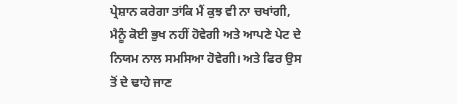ਪ੍ਰੇਸ਼ਾਨ ਕਰੇਗਾ ਤਾਂਕਿ ਮੈਂ ਕੁਝ ਵੀ ਨਾ ਚਖਾਂਗੀ, ਮੈਨੂੰ ਕੋਈ ਭੁਖ ਨਹੀਂ ਹੋਵੇਗੀ ਅਤੇ ਆਪਣੇ ਪੇਟ ਦੇ ਨਿਯਮ ਨਾਲ ਸਮਸਿਆ ਹੋਵੇਗੀ। ਅਤੇ ਫਿਰ ਉਸ ਤੋਂ ਦੇ ਢਾਹੇ ਜਾਣ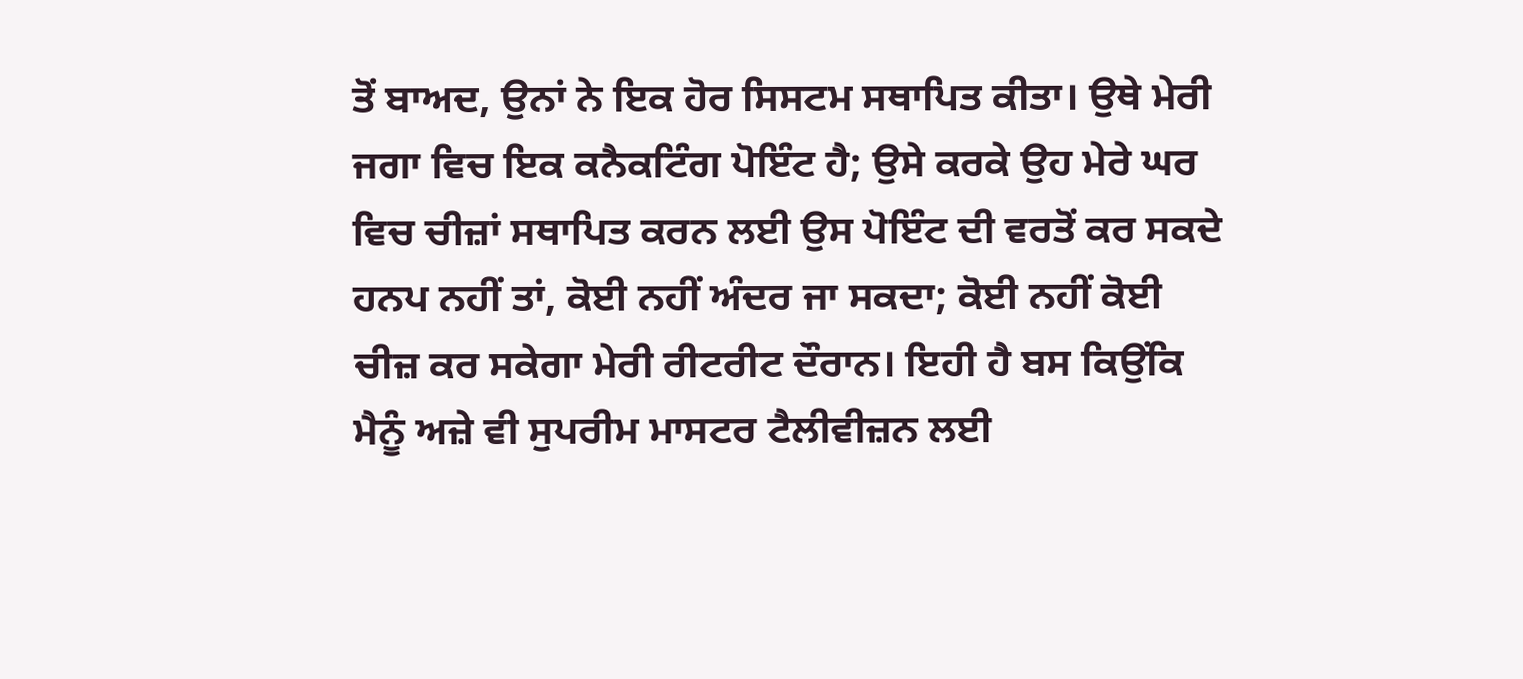ਤੋਂ ਬਾਅਦ, ਉਨਾਂ ਨੇ ਇਕ ਹੋਰ ਸਿਸਟਮ ਸਥਾਪਿਤ ਕੀਤਾ। ਉਥੇ ਮੇਰੀ ਜਗਾ ਵਿਚ ਇਕ ਕਨੈਕਟਿੰਗ ਪੋਇੰਟ ਹੈ; ਉਸੇ ਕਰਕੇ ਉਹ ਮੇਰੇ ਘਰ ਵਿਚ ਚੀਜ਼ਾਂ ਸਥਾਪਿਤ ਕਰਨ ਲਈ ਉਸ ਪੋਇੰਟ ਦੀ ਵਰਤੋਂ ਕਰ ਸਕਦੇ ਹਨਪ ਨਹੀਂ ਤਾਂ, ਕੋਈ ਨਹੀਂ ਅੰਦਰ ਜਾ ਸਕਦਾ; ਕੋਈ ਨਹੀਂ ਕੋਈ ਚੀਜ਼ ਕਰ ਸਕੇਗਾ ਮੇਰੀ ਰੀਟਰੀਟ ਦੌਰਾਨ। ਇਹੀ ਹੈ ਬਸ ਕਿਉਂਕਿ ਮੈਨੂੰ ਅਜ਼ੇ ਵੀ ਸੁਪਰੀਮ ਮਾਸਟਰ ਟੈਲੀਵੀਜ਼ਨ ਲਈ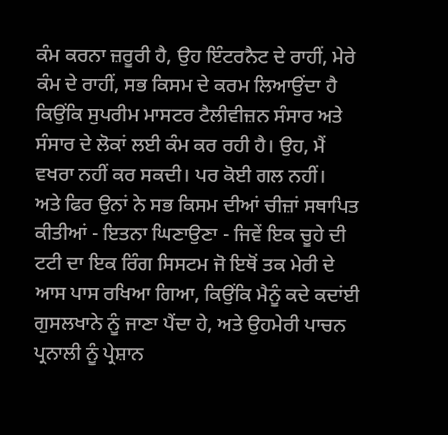ਕੰਮ ਕਰਨਾ ਜ਼ਰੂਰੀ ਹੈ, ਉਹ ਇੰਟਰਨੈਟ ਦੇ ਰਾਹੀਂ, ਮੇਰੇ ਕੰਮ ਦੇ ਰਾਹੀਂ, ਸਭ ਕਿਸਮ ਦੇ ਕਰਮ ਲਿਆਉਂਦਾ ਹੈ ਕਿਉਂਕਿ ਸੁਪਰੀਮ ਮਾਸਟਰ ਟੈਲੀਵੀਜ਼ਨ ਸੰਸਾਰ ਅਤੇ ਸੰਸਾਰ ਦੇ ਲੋਕਾਂ ਲਈ ਕੰਮ ਕਰ ਰਹੀ ਹੈ। ਉਹ, ਮੈਂ ਵਖਰਾ ਨਹੀਂ ਕਰ ਸਕਦੀ। ਪਰ ਕੋਈ ਗਲ ਨਹੀਂ।
ਅਤੇ ਫਿਰ ਉਨਾਂ ਨੇ ਸਭ ਕਿਸਮ ਦੀਆਂ ਚੀਜ਼ਾਂ ਸਥਾਪਿਤ ਕੀਤੀਆਂ - ਇਤਨਾ ਘਿਣਾਉਣਾ - ਜਿਵੇਂ ਇਕ ਚੂਹੇ ਦੀ ਟਟੀ ਦਾ ਇਕ ਰਿੰਗ ਸਿਸਟਮ ਜੋ ਇਥੋਂ ਤਕ ਮੇਰੀ ਦੇ ਆਸ ਪਾਸ ਰਖਿਆ ਗਿਆ, ਕਿਉਂਕਿ ਮੈਨੂੰ ਕਦੇ ਕਦਾਂਈ ਗੁਸਲਖਾਨੇ ਨੂੰ ਜਾਣਾ ਪੈਂਦਾ ਹੇ, ਅਤੇ ਉਹਮੇਰੀ ਪਾਚਨ ਪ੍ਰਨਾਲੀ ਨੂੰ ਪ੍ਰੇਸ਼ਾਨ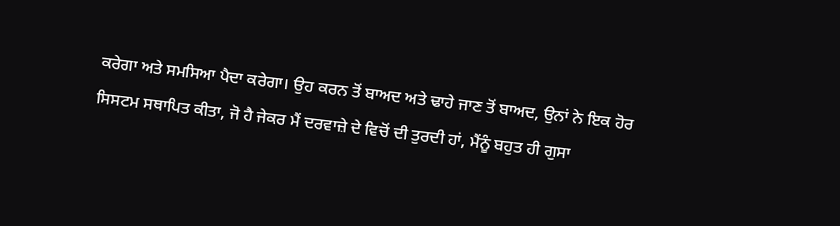ਕਰੇਗਾ ਅਤੇ ਸਮਸਿਆ ਪੈਦਾ ਕਰੇਗਾ। ਉਹ ਕਰਨ ਤੋਂ ਬਾਅਦ ਅਤੇ ਢਾਹੇ ਜਾਣ ਤੋਂ ਬਾਅਦ, ਉਨਾਂ ਨੇ ਇਕ ਹੋਰ ਸਿਸਟਮ ਸਥਾਪਿਤ ਕੀਤਾ, ਜੋ ਹੈ ਜੇਕਰ ਮੈਂ ਦਰਵਾਜ਼ੇ ਦੇ ਵਿਚੋਂ ਦੀ ਤੁਰਦੀ ਹਾਂ, ਮੈਂਨੂੰ ਬਹੁਤ ਹੀ ਗੁਸਾ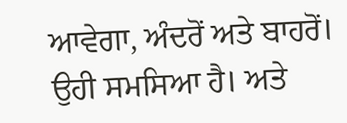ਆਵੇਗਾ, ਅੰਦਰੋਂ ਅਤੇ ਬਾਹਰੋਂ। ਉਹੀ ਸਮਸਿਆ ਹੈ। ਅਤੇ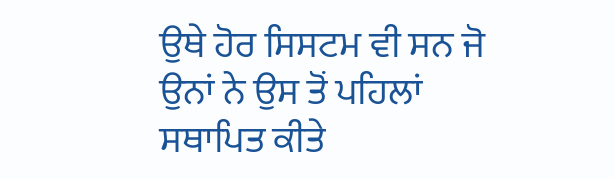ਉਥੇ ਹੋਰ ਸਿਸਟਮ ਵੀ ਸਨ ਜੋ ਉਨਾਂ ਨੇ ਉਸ ਤੋਂ ਪਹਿਲਾਂ ਸਥਾਪਿਤ ਕੀਤੇ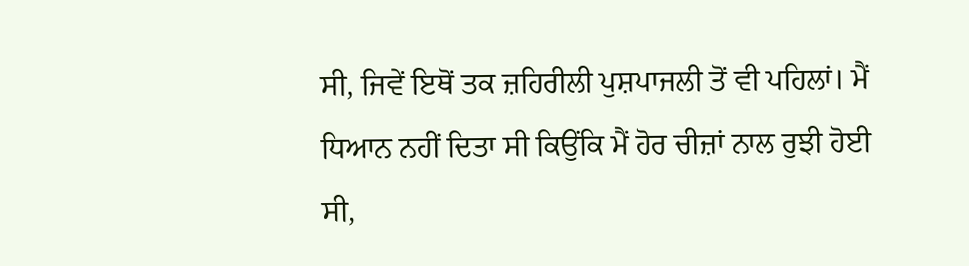ਸੀ, ਜਿਵੇਂ ਇਥੋਂ ਤਕ ਜ਼ਹਿਰੀਲੀ ਪੁਸ਼ਪਾਜਲੀ ਤੋਂ ਵੀ ਪਹਿਲਾਂ। ਮੈਂ ਧਿਆਨ ਨਹੀਂ ਦਿਤਾ ਸੀ ਕਿਉਂਕਿ ਮੈਂ ਹੋਰ ਚੀਜ਼ਾਂ ਨਾਲ ਰੁਝੀ ਹੋਈ ਸੀ,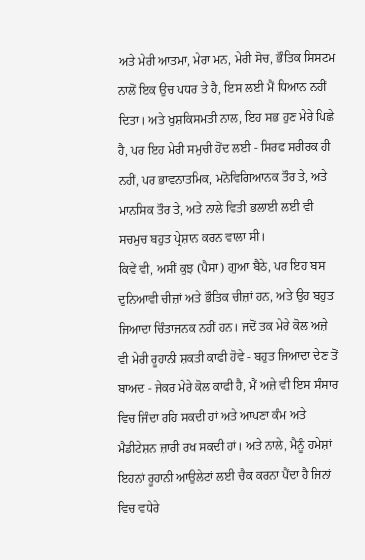ਅਤੇ ਮੇਰੀ ਆਤਮਾ, ਮੇਰਾ ਮਨ, ਮੇਰੀ ਸੋਚ, ਭੌਤਿਕ ਸਿਸਟਮ ਨਾਲੋਂ ਇਕ ਉਚ ਪਧਰ ਤੇ ਹੈ, ਇਸ ਲਈ ਮੈਂ ਧਿਆਨ ਨਹੀਂ ਦਿਤਾ। ਅਤੇ ਖੁਸ਼ਕਿਸਮਤੀ ਨਾਲ, ਇਹ ਸਭ ਹੁਣ ਮੇਰੇ ਪਿਛੇ ਹੈ, ਪਰ ਇਹ ਮੇਰੀ ਸਮੁਚੀ ਹੋਂਦ ਲਈ - ਸਿਰਫ ਸਰੀਰਕ ਹੀ ਨਹੀਂ, ਪਰ ਭਾਵਨਾਤਮਿਕ, ਮਨੋਵਿਗਿਆਨਕ ਤੌਰ ਤੇ, ਅਤੇ ਮਾਨਸਿਕ ਤੌਰ ਤੇ, ਅਤੇ ਨਾਲੇ ਵਿਤੀ ਭਲਾਈ ਲਈ ਵੀ ਸਚਮੁਚ ਬਹੁਤ ਪ੍ਰੇਸ਼ਾਨ ਕਰਨ ਵਾਲਾ ਸੀ।
ਕਿਵੇਂ ਵੀ, ਅਸੀਂ ਕੁਝ (ਪੈਸਾ) ਗੁਆ ਬੈਠੇ, ਪਰ ਇਹ ਬਸ ਦੁਨਿਆਵੀ ਚੀਜ਼ਾਂ ਅਤੇ ਭੌਤਿਕ ਚੀਜ਼ਾਂ ਹਨ, ਅਤੇ ਉਹ ਬਹੁਤ ਜਿਆਦਾ ਚਿੰਤਾਜਨਕ ਨਹੀਂ ਹਨ। ਜਦੋਂ ਤਕ ਮੇਰੇ ਕੋਲ ਅਜ਼ੇ ਵੀ ਮੇਰੀ ਰੂਹਾਨੀ ਸ਼ਕਤੀ ਕਾਫੀ ਹੋਵੇ - ਬਹੁਤ ਜਿਆਦਾ ਦੇਣ ਤੋਂ ਬਾਅਦ - ਜੇਕਰ ਮੇਰੇ ਕੋਲ ਕਾਫੀ ਹੈ, ਮੈਂ ਅਜ਼ੇ ਵੀ ਇਸ ਸੰਸਾਰ ਵਿਚ ਜਿੰਦਾ ਰਹਿ ਸਕਦੀ ਹਾਂ ਅਤੇ ਆਪਣਾ ਕੰਮ ਅਤੇ ਮੈਡੀਟੇਸ਼ਨ ਜ਼ਾਰੀ ਰਖ ਸਕਦੀ ਹਾਂ। ਅਤੇ ਨਾਲੇ, ਮੈਨੂੰ ਹਮੇਸ਼ਾਂ ਇਹਨਾਂ ਰੂਹਾਨੀ ਆਉਲੇਟਾਂ ਲਈ ਚੈਕ ਕਰਨਾ ਪੈਂਦਾ ਹੈ ਜਿਨਾਂ ਵਿਚ ਵਧੇਰੇ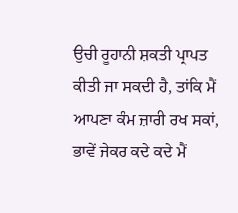ਉਚੀ ਰੂਹਾਨੀ ਸ਼ਕਤੀ ਪ੍ਰਾਪਤ ਕੀਤੀ ਜਾ ਸਕਦੀ ਹੈ, ਤਾਂਕਿ ਮੈਂ ਆਪਣਾ ਕੰਮ ਜ਼ਾਰੀ ਰਖ ਸਕਾਂ, ਭਾਵੇਂ ਜੇਕਰ ਕਦੇ ਕਦੇ ਮੈਂ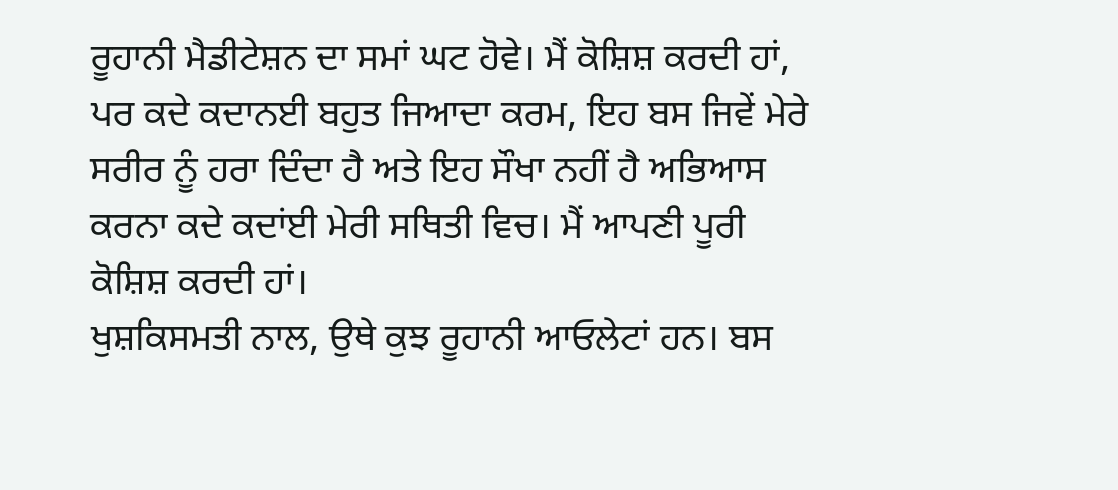ਰੂਹਾਨੀ ਮੈਡੀਟੇਸ਼ਨ ਦਾ ਸਮਾਂ ਘਟ ਹੋਵੇ। ਮੈਂ ਕੋਸ਼ਿਸ਼ ਕਰਦੀ ਹਾਂ, ਪਰ ਕਦੇ ਕਦਾਨਈ ਬਹੁਤ ਜਿਆਦਾ ਕਰਮ, ਇਹ ਬਸ ਜਿਵੇਂ ਮੇਰੇ ਸਰੀਰ ਨੂੰ ਹਰਾ ਦਿੰਦਾ ਹੈ ਅਤੇ ਇਹ ਸੌਖਾ ਨਹੀਂ ਹੈ ਅਭਿਆਸ ਕਰਨਾ ਕਦੇ ਕਦਾਂਈ ਮੇਰੀ ਸਥਿਤੀ ਵਿਚ। ਮੈਂ ਆਪਣੀ ਪੂਰੀ ਕੋਸ਼ਿਸ਼ ਕਰਦੀ ਹਾਂ।
ਖੁਸ਼ਕਿਸਮਤੀ ਨਾਲ, ਉਥੇ ਕੁਝ ਰੂਹਾਨੀ ਆਓਲੇਟਾਂ ਹਨ। ਬਸ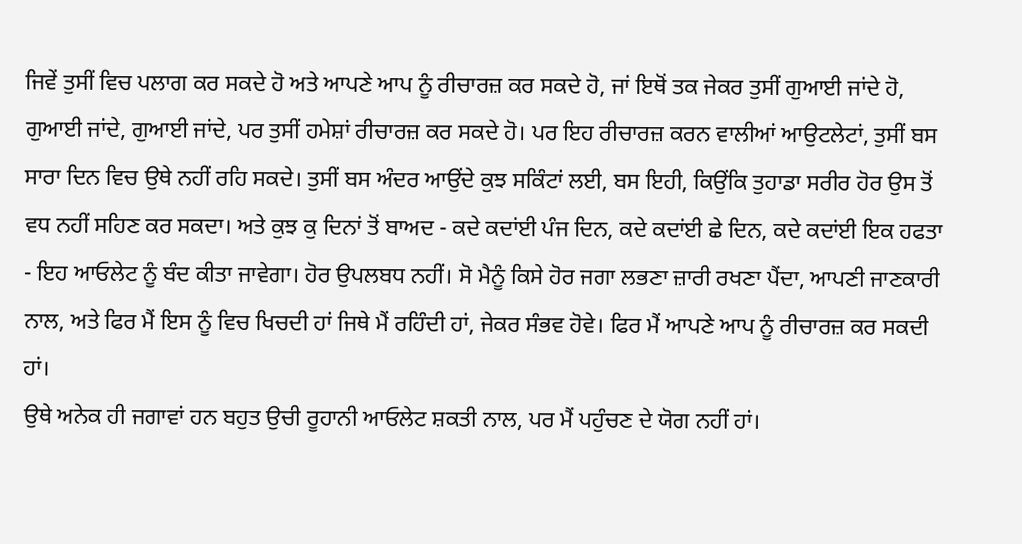ਜਿਵੇਂ ਤੁਸੀਂ ਵਿਚ ਪਲਾਗ ਕਰ ਸਕਦੇ ਹੋ ਅਤੇ ਆਪਣੇ ਆਪ ਨੂੰ ਰੀਚਾਰਜ਼ ਕਰ ਸਕਦੇ ਹੋ, ਜਾਂ ਇਥੋਂ ਤਕ ਜੇਕਰ ਤੁਸੀਂ ਗੁਆਈ ਜਾਂਦੇ ਹੋ, ਗੁਆਈ ਜਾਂਦੇ, ਗੁਆਈ ਜਾਂਦੇ, ਪਰ ਤੁਸੀਂ ਹਮੇਸ਼ਾਂ ਰੀਚਾਰਜ਼ ਕਰ ਸਕਦੇ ਹੋ। ਪਰ ਇਹ ਰੀਚਾਰਜ਼ ਕਰਨ ਵਾਲੀਆਂ ਆਉਟਲੇਟਾਂ, ਤੁਸੀਂ ਬਸ ਸਾਰਾ ਦਿਨ ਵਿਚ ਉਥੇ ਨਹੀਂ ਰਹਿ ਸਕਦੇ। ਤੁਸੀਂ ਬਸ ਅੰਦਰ ਆਉਂਦੇ ਕੁਝ ਸਕਿੰਟਾਂ ਲਈ, ਬਸ ਇਹੀ, ਕਿਉਂਕਿ ਤੁਹਾਡਾ ਸਰੀਰ ਹੋਰ ਉਸ ਤੋਂ ਵਧ ਨਹੀਂ ਸਹਿਣ ਕਰ ਸਕਦਾ। ਅਤੇ ਕੁਝ ਕੁ ਦਿਨਾਂ ਤੋਂ ਬਾਅਦ - ਕਦੇ ਕਦਾਂਈ ਪੰਜ ਦਿਨ, ਕਦੇ ਕਦਾਂਈ ਛੇ ਦਿਨ, ਕਦੇ ਕਦਾਂਈ ਇਕ ਹਫਤਾ - ਇਹ ਆਓਲੇਟ ਨੂੰ ਬੰਦ ਕੀਤਾ ਜਾਵੇਗਾ। ਹੋਰ ਉਪਲਬਧ ਨਹੀਂ। ਸੋ ਮੈਨੂੰ ਕਿਸੇ ਹੋਰ ਜਗਾ ਲਭਣਾ ਜ਼ਾਰੀ ਰਖਣਾ ਪੈਂਦਾ, ਆਪਣੀ ਜਾਣਕਾਰੀ ਨਾਲ, ਅਤੇ ਫਿਰ ਮੈਂ ਇਸ ਨੂੰ ਵਿਚ ਖਿਚਦੀ ਹਾਂ ਜਿਥੇ ਮੈਂ ਰਹਿੰਦੀ ਹਾਂ, ਜੇਕਰ ਸੰਭਵ ਹੋਵੇ। ਫਿਰ ਮੈਂ ਆਪਣੇ ਆਪ ਨੂੰ ਰੀਚਾਰਜ਼ ਕਰ ਸਕਦੀ ਹਾਂ।
ਉਥੇ ਅਨੇਕ ਹੀ ਜਗਾਵਾਂ ਹਨ ਬਹੁਤ ਉਚੀ ਰੂਹਾਨੀ ਆਓਲੇਟ ਸ਼ਕਤੀ ਨਾਲ, ਪਰ ਮੈਂ ਪਹੁੰਚਣ ਦੇ ਯੋਗ ਨਹੀਂ ਹਾਂ।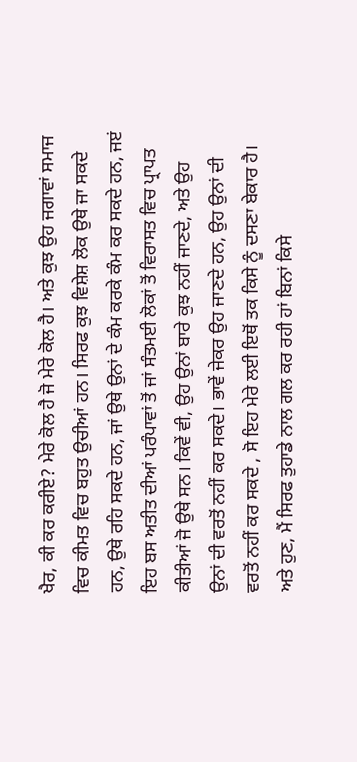ਖੈਰ, ਕੀ ਕਰ ਕਰੀਏ? ਮੇਰੇ ਕੋਲ ਹੈ ਜੋ ਮੇਰੇ ਕੋਲ ਹੈ। ਅਤੇ ਕੁਝ ਉਹ ਜਗਾਵਾਂ ਸਮਾਜ ਵਿਚ ਕੀਮਤ ਵਿਚ ਬਹੁਤ ਉਚੀਆਂ ਹਨ। ਸਿਰਫ ਕੁਝ ਵਿਸ਼ੇਸ਼ ਲੋਕ ਉਥੇ ਜਾ ਸਕਦੇ ਹਨ, ਉਥੇ ਰਹਿ ਸਕਦੇ ਹਨ, ਜਾਂ ਉਥੇ ਉਨਾਂ ਦੇ ਕੰਮ ਕਰਕੇ ਕੰਮ ਕਰ ਸਕਦੇ ਹਨ, ਜੲਂ ਇਹ ਬਸ ਅਤੀਤ ਦੀਆਂ ਪਰੰਪਾਵਾਂ ਤੋਂ ਜਾਂ ਸੰਤਮਈ ਲੋਕਾਂ ਤੋਂ ਵਿਰਾਸਤ ਵਿਚ ਪ੍ਰਾਪਤ ਕੀਤੀਆਂ ਜੋ ਉਥੇ ਸਨ। ਕਿਵੇਂ ਵੀ, ਉਹ ਉਨਾਂ ਬਾਰੇ ਕੁਝ ਨਹੀਂ ਜਾਣਦੇ, ਅਤੇ ਉਹ ਉਨਾਂ ਦੀ ਵਰਤੋਂ ਨਹੀਂ ਕਰ ਸਕਦੇ। ਭਾਵੇਂ ਜੇਕਰ ਉਹ ਜਾਣਦੇ ਹਨ, ਉਹ ਉਨਾਂ ਦੀ ਵਰਤੋਂ ਨਹੀਂ ਕਰ ਸਕਦੇ , ਸੋ ਇਹ ਮੇਰੇ ਲਈ ਇਥੋਂ ਤਕ ਕਿਸੇ ਨੂੰ ਦਸਣਾ ਬੇਕਾਰ ਹੈ।
ਅਤੇ ਹੁਣ, ਮੈਂ ਸਿਰਫ ਤੁਹਾਡੇ ਨਾਲ ਗਲ ਕਰ ਰਹੀ ਹਾਂ ਬਿਨਾਂ ਕਿਸੇ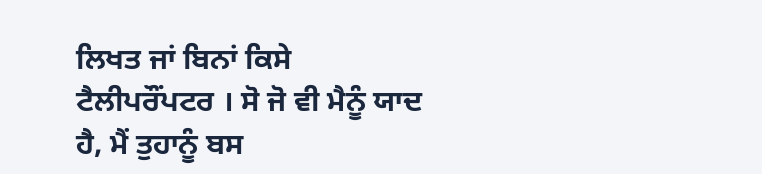ਲਿਖਤ ਜਾਂ ਬਿਨਾਂ ਕਿਸੇ ਟੈਲੀਪਰੌਂਪਟਰ । ਸੋ ਜੋ ਵੀ ਮੈਨੂੰ ਯਾਦ ਹੈ, ਮੈਂ ਤੁਹਾਨੂੰ ਬਸ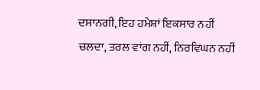ਦਸਾਨਗੀ, ਇਹ ਹਮੇਸ਼ਾਂ ਇਕਸਾਰ ਨਹੀਂ ਚਲਦਾ, ਤਰਲ ਵਾਂਗ ਨਹੀਂ, ਨਿਰਵਿਘਨ ਨਹੀਂ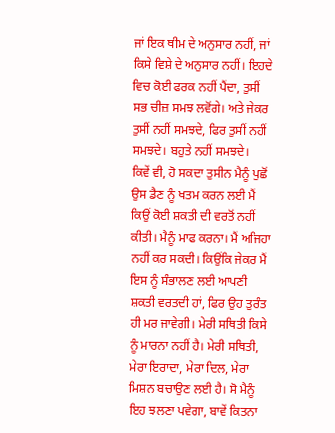ਜਾਂ ਇਕ ਥੀਮ ਦੇ ਅਨੁਸਾਰ ਨਹੀਂ, ਜਾਂ ਕਿਸੇ ਵਿਸ਼ੇ ਦੇ ਅਨੁਸਾਰ ਨਹੀਂ। ਇਹਦੇ ਵਿਚ ਕੋਈ ਫਰਕ ਨਹੀਂ ਪੈਂਦਾ, ਤੁਸੀਂ ਸਭ ਚੀਜ਼ ਸਮਝ ਲਵੋਂਗੇ। ਅਤੇ ਜੇਕਰ ਤੁਸੀਂ ਨਹੀਂ ਸਮਝਦੇ, ਫਿਰ ਤੁਸੀਂ ਨਹੀਂ ਸਮਝਦੇ। ਬਹੁਤੇ ਨਹੀਂ ਸਮਝਦੇ।
ਕਿਵੇਂ ਵੀ, ਹੋ ਸਕਦਾ ਤੁਸੀਨ ਮੈਨੂੰ ਪੁਛੋਂ ਉਸ ਡੈਣ ਨੂੰ ਖਤਮ ਕਰਨ ਲਈ ਮੈਂ ਕਿਉਂ ਕੋਈ ਸ਼ਕਤੀ ਦੀ ਵਰਤੋਂ ਨਹੀਂ ਕੀਤੀ। ਮੈਨੂੰ ਮਾਫ ਕਰਨਾ। ਮੈਂ ਅਜਿਹਾ ਨਹੀਂ ਕਰ ਸਕਦੀ। ਕਿਉਂਕਿ ਜੇਕਰ ਮੈਂ ਇਸ ਨੂੰ ਸੰਭਾਲਣ ਲਈ ਆਪਣੀ ਸ਼ਕਤੀ ਵਰਤਦੀ ਹਾਂ, ਫਿਰ ਉਹ ਤੁਰੰਤ ਹੀ ਮਰ ਜਾਵੇਗੀ। ਮੇਰੀ ਸਥਿਤੀ ਕਿਸੇ ਨੂੰ ਮਾਰਨਾ ਨਹੀਂ ਹੈ। ਮੇਰੀ ਸਥਿਤੀ, ਮੇਰਾ ਇਰਾਦਾ, ਮੇਰਾ ਦਿਲ, ਮੇਰਾ ਮਿਸ਼ਨ ਬਚਾਉਣ ਲਈ ਹੈ। ਸੋ ਮੈਨੂੰ ਇਹ ਝਲਣਾ ਪਵੇਗਾ, ਬਾਵੇਂ ਕਿਤਨਾ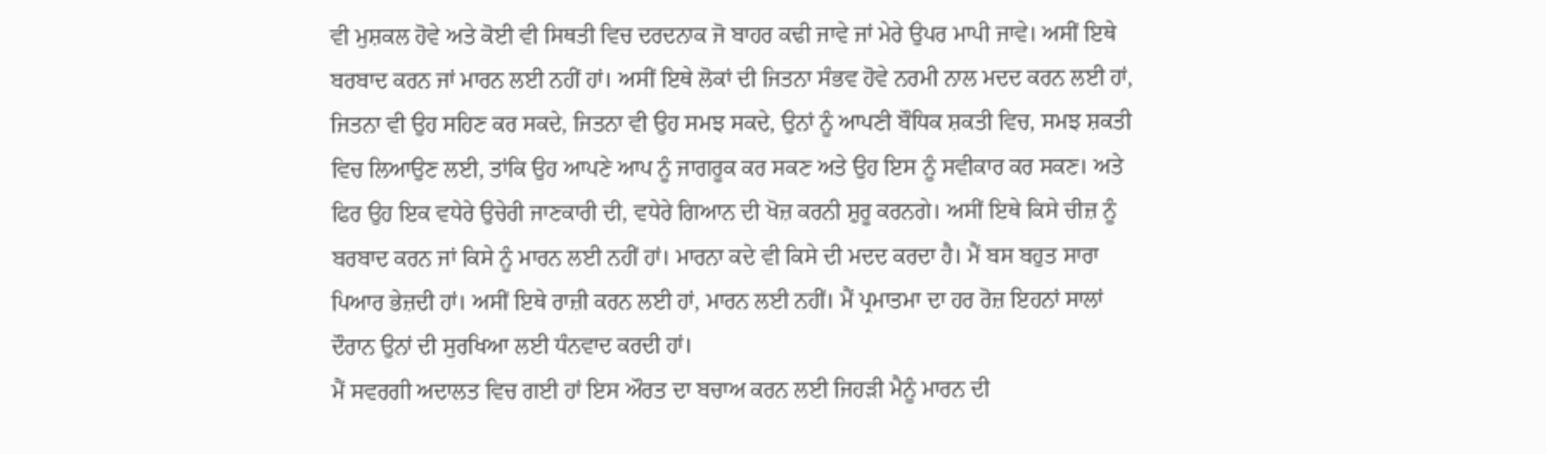ਵੀ ਮੁਸ਼ਕਲ ਹੋਵੇ ਅਤੇ ਕੋਈ ਵੀ ਸਿਥਤੀ ਵਿਚ ਦਰਦਨਾਕ ਜੋ ਬਾਹਰ ਕਢੀ ਜਾਵੇ ਜਾਂ ਮੇਰੇ ਉਪਰ ਮਾਪੀ ਜਾਵੇ। ਅਸੀਂ ਇਥੇ ਬਰਬਾਦ ਕਰਨ ਜਾਂ ਮਾਰਨ ਲਈ ਨਹੀਂ ਹਾਂ। ਅਸੀਂ ਇਥੇ ਲੋਕਾਂ ਦੀ ਜਿਤਨਾ ਸੰਭਵ ਹੋਵੇ ਨਰਮੀ ਨਾਲ ਮਦਦ ਕਰਨ ਲਈ ਹਾਂ, ਜਿਤਨਾ ਵੀ ਉਹ ਸਹਿਣ ਕਰ ਸਕਦੇ, ਜਿਤਨਾ ਵੀ ਉਹ ਸਮਝ ਸਕਦੇ, ਉਨਾਂ ਨੂੰ ਆਪਣੀ ਬੌਧਿਕ ਸ਼ਕਤੀ ਵਿਚ, ਸਮਝ ਸ਼ਕਤੀ ਵਿਚ ਲਿਆਉਣ ਲਈ, ਤਾਂਕਿ ਉਹ ਆਪਣੇ ਆਪ ਨੂੰ ਜਾਗਰੂਕ ਕਰ ਸਕਣ ਅਤੇ ਉਹ ਇਸ ਨੂੰ ਸਵੀਕਾਰ ਕਰ ਸਕਣ। ਅਤੇ ਫਿਰ ਉਹ ਇਕ ਵਧੇਰੇ ਉਚੇਰੀ ਜਾਣਕਾਰੀ ਦੀ, ਵਧੇਰੇ ਗਿਆਨ ਦੀ ਖੋਜ਼ ਕਰਨੀ ਸ਼ੁਰੂ ਕਰਨਗੇ। ਅਸੀਂ ਇਥੇ ਕਿਸੇ ਚੀਜ਼ ਨੂੰ ਬਰਬਾਦ ਕਰਨ ਜਾਂ ਕਿਸੇ ਨੂੰ ਮਾਰਨ ਲਈ ਨਹੀਂ ਹਾਂ। ਮਾਰਨਾ ਕਦੇ ਵੀ ਕਿਸੇ ਦੀ ਮਦਦ ਕਰਦਾ ਹੈ। ਮੈਂ ਬਸ ਬਹੁਤ ਸਾਰਾ ਪਿਆਰ ਭੇਜ਼ਦੀ ਹਾਂ। ਅਸੀਂ ਇਥੇ ਰਾਜ਼ੀ ਕਰਨ ਲਈ ਹਾਂ, ਮਾਰਨ ਲਈ ਨਹੀਂ। ਮੈਂ ਪ੍ਰਮਾਤਮਾ ਦਾ ਹਰ ਰੋਜ਼ ਇਹਨਾਂ ਸਾਲਾਂ ਦੌਰਾਨ ਉਨਾਂ ਦੀ ਸੁਰਖਿਆ ਲਈ ਧੰਨਵਾਦ ਕਰਦੀ ਹਾਂ।
ਮੈਂ ਸਵਰਗੀ ਅਦਾਲਤ ਵਿਚ ਗਈ ਹਾਂ ਇਸ ਔਰਤ ਦਾ ਬਚਾਅ ਕਰਨ ਲਈ ਜਿਹੜੀ ਮੈਨੂੰ ਮਾਰਨ ਦੀ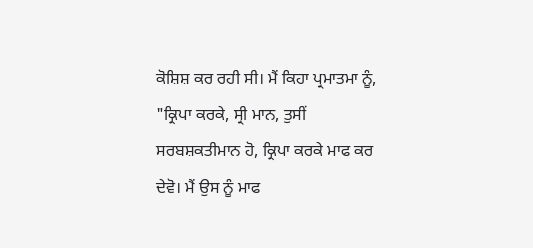ਕੋਸ਼ਿਸ਼ ਕਰ ਰਹੀ ਸੀ। ਮੈਂ ਕਿਹਾ ਪ੍ਰਮਾਤਮਾ ਨੂੰ, "ਕ੍ਰਿਪਾ ਕਰਕੇ, ਸ੍ਰੀ ਮਾਨ, ਤੁਸੀਂ ਸਰਬਸ਼ਕਤੀਮਾਨ ਹੋ, ਕ੍ਰਿਪਾ ਕਰਕੇ ਮਾਫ ਕਰ ਦੇਵੋ। ਮੈਂ ਉਸ ਨੂੰ ਮਾਫ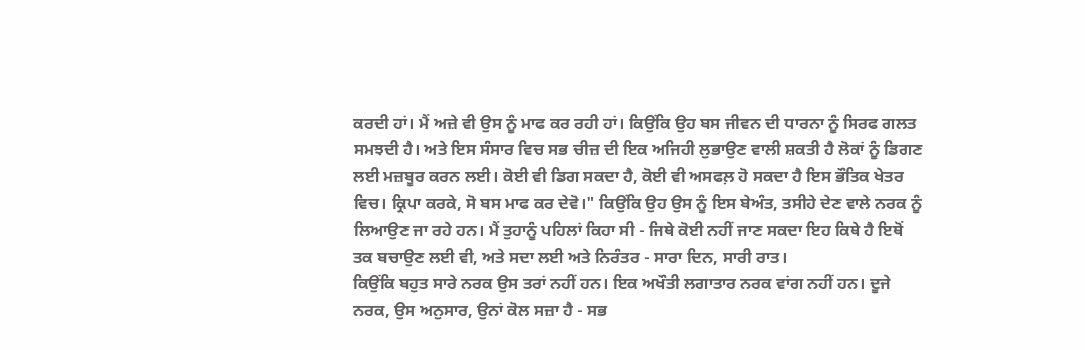ਕਰਦੀ ਹਾਂ। ਮੈਂ ਅਜ਼ੇ ਵੀ ਉਸ ਨੂੰ ਮਾਫ ਕਰ ਰਹੀ ਹਾਂ। ਕਿਉਂਕਿ ਉਹ ਬਸ ਜੀਵਨ ਦੀ ਧਾਰਨਾ ਨੂੰ ਸਿਰਫ ਗਲਤ ਸਮਝਦੀ ਹੈ। ਅਤੇ ਇਸ ਸੰਸਾਰ ਵਿਚ ਸਭ ਚੀਜ਼ ਦੀ ਇਕ ਅਜਿਹੀ ਲੁਭਾਉਣ ਵਾਲੀ ਸ਼ਕਤੀ ਹੈ ਲੋਕਾਂ ਨੂੰ ਡਿਗਣ ਲਈ ਮਜ਼ਬੂਰ ਕਰਨ ਲਈ। ਕੋਈ ਵੀ ਡਿਗ ਸਕਦਾ ਹੈ, ਕੋਈ ਵੀ ਅਸਫਲ਼ ਹੋ ਸਕਦਾ ਹੈ ਇਸ ਭੌਤਿਕ ਖੇਤਰ ਵਿਚ। ਕ੍ਰਿਪਾ ਕਰਕੇ, ਸੋ ਬਸ ਮਾਫ ਕਰ ਦੇਵੋ।" ਕਿਉਂਕਿ ਉਹ ਉਸ ਨੂੰ ਇਸ ਬੇਅੰਤ, ਤਸੀਹੇ ਦੇਣ ਵਾਲੇ ਨਰਕ ਨੂੰ ਲਿਆਉਣ ਜਾ ਰਹੇ ਹਨ। ਮੈਂ ਤੁਹਾਨੂੰ ਪਹਿਲਾਂ ਕਿਹਾ ਸੀ - ਜਿਥੇ ਕੋਈ ਨਹੀਂ ਜਾਣ ਸਕਦਾ ਇਹ ਕਿਥੇ ਹੈ ਇਥੋਂ ਤਕ ਬਚਾਉਣ ਲਈ ਵੀ, ਅਤੇ ਸਦਾ ਲਈ ਅਤੇ ਨਿਰੰਤਰ - ਸਾਰਾ ਦਿਨ, ਸਾਰੀ ਰਾਤ।
ਕਿਉਂਕਿ ਬਹੁਤ ਸਾਰੇ ਨਰਕ ਉਸ ਤਰਾਂ ਨਹੀਂ ਹਨ। ਇਕ ਅਖੌਤੀ ਲਗਾਤਾਰ ਨਰਕ ਵਾਂਗ ਨਹੀਂ ਹਨ। ਦੂਜੇ ਨਰਕ, ਉਸ ਅਨੁਸਾਰ, ਉਨਾਂ ਕੋਲ ਸਜ਼ਾ ਹੈ - ਸਭ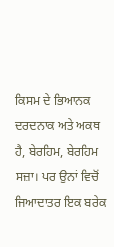ਕਿਸਮ ਦੇ ਭਿਆਨਕ ਦਰਦਨਾਕ ਅਤੇ ਅਕਥ ਹੈ, ਬੇਰਹਿਮ, ਬੇਰਹਿਮ ਸਜ਼ਾ। ਪਰ ਉਨਾਂ ਵਿਚੋਂ ਜਿਆਦਾਤਰ ਇਕ ਬਰੇਕ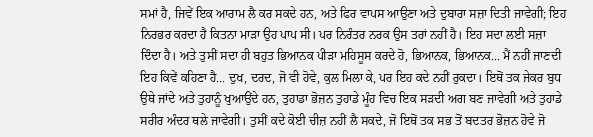ਸਮਾਂ ਹੈ, ਜਿਵੇਂ ਇਕ ਆਰਾਮ ਲੈ ਕਰ ਸਕਦੇ ਹਨ, ਅਤੇ ਫਿਰ ਵਾਪਸ ਆਉਣਾ ਅਤੇ ਦੁਬਾਰਾ ਸਜ਼ਾ ਦਿਤੀ ਜਾਵੇਗੀ; ਇਹ ਨਿਰਭਰ ਕਰਦਾ ਹੈ ਕਿਤਨਾ ਮਾੜਾ ਉਹ ਪਾਪ ਸੀ। ਪਰ ਨਿਰੰਤਰ ਨਰਕ ਉਸ ਤਰਾਂ ਨਹੀਂ ਹੈ। ਇਹ ਸਦਾ ਲਈ ਸਜ਼ਾ ਦਿੰਦਾ ਹੈ। ਅਤੇ ਤੁਸੀਂ ਸਦਾ ਹੀ ਬਹੁਤ ਭਿਆਨਕ ਪੀੜਾ ਮਹਿਸੂਸ ਕਰਦੇ ਹੋ, ਭਿਆਨਕ, ਭਿਆਨਕ... ਮੈਂ ਨਹੀਂ ਜਾਣਦੀ ਇਹ ਕਿਵੇਂ ਕਹਿਣਾ ਹੈ... ਦੁਖ, ਦਰਦ, ਜੋ ਵੀ ਹੋਵੇ, ਕੁਲ ਮਿਲਾ ਕੇ, ਪਰ ਇਹ ਕਦੇ ਨਹੀਂ ਰੁਕਦਾ। ਇਥੋਂ ਤਕ ਜੇਕਰ ਬੁਧ ਉਥੇ ਜਾਂਦੇ ਅਤੇ ਤੁਹਾਨੂੰ ਖੁਆਉਂਦੇ ਹਨ, ਤੁਹਾਡਾ ਭੋਜ਼ਨ ਤੁਹਾਡੇ ਮੂੰਹ ਵਿਚ ਇਕ ਸੜਦੀ ਅਗ ਬਣ ਜਾਵੇਗੀ ਅਤੇ ਤੁਹਾਡੇ ਸਰੀਰ ਅੰਦਰ ਥਲੇ ਜਾਵੇਗੀ। ਤੁਸੀਂ ਕਦੇ ਕੋਈ ਚੀਜ਼ ਨਹੀਂ ਲੈ ਸਕਦੇ, ਜੋ ਇਥੋਂ ਤਕ ਸਭ ਤੋਂ ਬਦਤਰ ਭੋਜ਼ਨ ਹੋਵੇ ਜੋ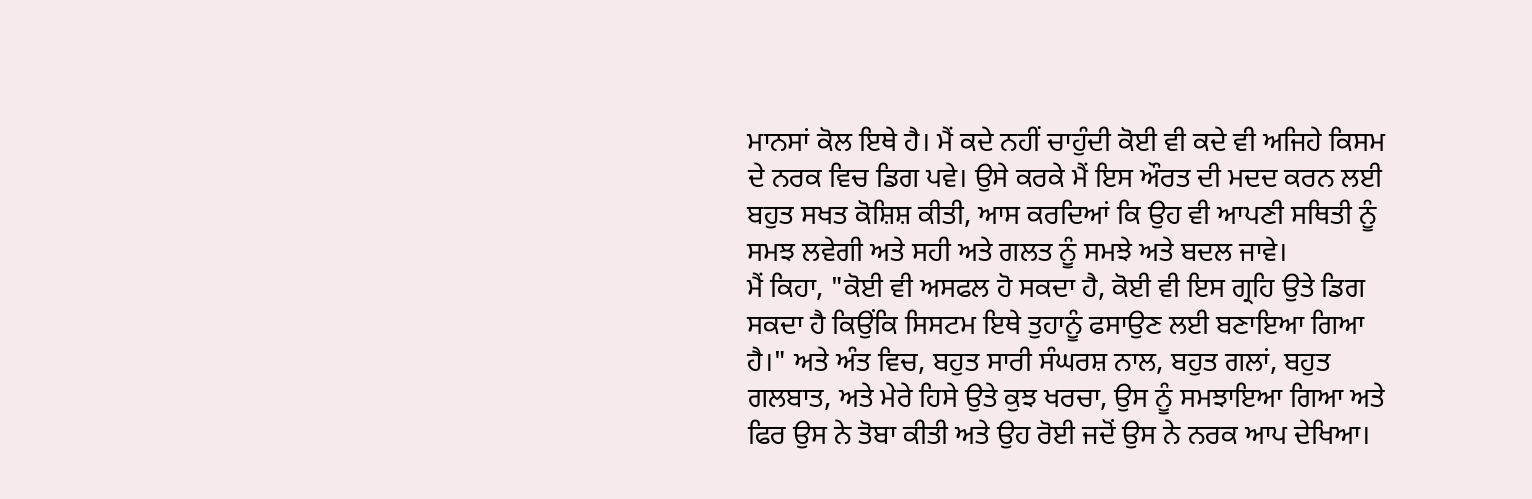ਮਾਨਸਾਂ ਕੋਲ ਇਥੇ ਹੈ। ਮੈਂ ਕਦੇ ਨਹੀਂ ਚਾਹੁੰਦੀ ਕੋਈ ਵੀ ਕਦੇ ਵੀ ਅਜਿਹੇ ਕਿਸਮ ਦੇ ਨਰਕ ਵਿਚ ਡਿਗ ਪਵੇ। ਉਸੇ ਕਰਕੇ ਮੈਂ ਇਸ ਔਰਤ ਦੀ ਮਦਦ ਕਰਨ ਲਈ ਬਹੁਤ ਸਖਤ ਕੋਸ਼ਿਸ਼ ਕੀਤੀ, ਆਸ ਕਰਦਿਆਂ ਕਿ ਉਹ ਵੀ ਆਪਣੀ ਸਥਿਤੀ ਨੂੰ ਸਮਝ ਲਵੇਗੀ ਅਤੇ ਸਹੀ ਅਤੇ ਗਲਤ ਨੂੰ ਸਮਝੇ ਅਤੇ ਬਦਲ ਜਾਵੇ।
ਮੈਂ ਕਿਹਾ, "ਕੋਈ ਵੀ ਅਸਫਲ ਹੋ ਸਕਦਾ ਹੈ, ਕੋਈ ਵੀ ਇਸ ਗ੍ਰਹਿ ਉਤੇ ਡਿਗ ਸਕਦਾ ਹੈ ਕਿਉਂਕਿ ਸਿਸਟਮ ਇਥੇ ਤੁਹਾਨੂੰ ਫਸਾਉਣ ਲਈ ਬਣਾਇਆ ਗਿਆ ਹੈ।" ਅਤੇ ਅੰਤ ਵਿਚ, ਬਹੁਤ ਸਾਰੀ ਸੰਘਰਸ਼ ਨਾਲ, ਬਹੁਤ ਗਲਾਂ, ਬਹੁਤ ਗਲਬਾਤ, ਅਤੇ ਮੇਰੇ ਹਿਸੇ ਉਤੇ ਕੁਝ ਖਰਚਾ, ਉਸ ਨੂੰ ਸਮਝਾਇਆ ਗਿਆ ਅਤੇ ਫਿਰ ਉਸ ਨੇ ਤੋਬਾ ਕੀਤੀ ਅਤੇ ਉਹ ਰੋਈ ਜਦੋਂ ਉਸ ਨੇ ਨਰਕ ਆਪ ਦੇਖਿਆ।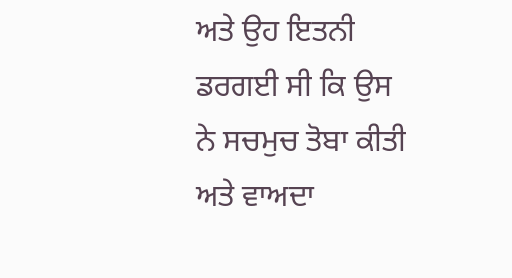ਅਤੇ ਉਹ ਇਤਨੀ ਡਰਗਈ ਸੀ ਕਿ ਉਸ ਨੇ ਸਚਮੁਚ ਤੋਬਾ ਕੀਤੀ ਅਤੇ ਵਾਅਦਾ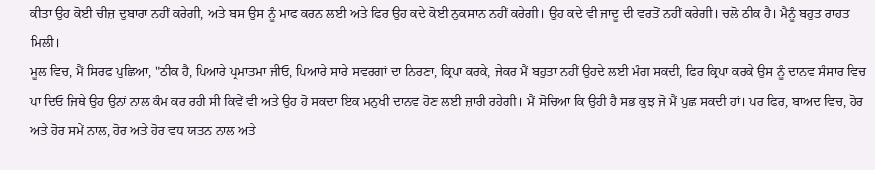ਕੀਤਾ ਉਹ ਕੋਈ ਚੀਜ਼ ਦੁਬਾਰਾ ਨਹੀਂ ਕਰੇਗੀ, ਅਤੇ ਬਸ ਉਸ ਨੂੰ ਮਾਫ ਕਰਨ ਲਈ ਅਤੇ ਫਿਰ ਉਹ ਕਦੇ ਕੋਈ ਨੁਕਸਾਨ ਨਹੀਂ ਕਰੇਗੀ। ਉਹ ਕਦੇ ਵੀ ਜਾਦੂ ਦੀ ਵਰਤੋਂ ਨਹੀਂ ਕਰੇਗੀ। ਚਲੋ ਠੀਕ ਹੈ। ਮੈਨੂੰ ਬਹੁਤ ਰਾਹਤ ਮਿਲੀ।
ਮੂਲ ਵਿਚ, ਮੈਂ ਸਿਰਫ ਪੁਛਿਆ, "ਠੀਕ ਹੈ, ਪਿਆਰੇ ਪ੍ਰਮਾਤਮਾ ਜੀਓ, ਪਿਆਰੇ ਸਾਰੇ ਸਵਰਗਾਂ ਦਾ ਨਿਰਣਾ, ਕ੍ਰਿਪਾ ਕਰਕੇ, ਜੇਕਰ ਮੈਂ ਬਹੁਤਾ ਨਹੀਂ ਉਹਦੇ ਲਈ ਮੰਗ ਸਕਦੀ, ਫਿਰ ਕ੍ਰਿਪਾ ਕਰਕੇ ਉਸ ਨੂੰ ਦਾਨਵ ਸੰਸਾਰ ਵਿਚ ਪਾ ਦਿਓ ਜਿਥੇ ਉਹ ਉਨਾਂ ਨਾਲ ਕੰਮ ਕਰ ਰਹੀ ਸੀ ਕਿਵੇਂ ਵੀ ਅਤੇ ਉਹ ਹੋ ਸਕਦਾ ਇਕ ਮਨੁਖੀ ਦਾਨਵ ਹੋਣ ਲਈ ਜ਼ਾਰੀ ਰਹੇਗੀ। ਮੈਂ ਸੋਚਿਆ ਕਿ ਉਹੀ ਹੈ ਸਭ ਕੁਝ ਜੋ ਮੈਂ ਪੁਛ ਸਕਦੀ ਹਾਂ। ਪਰ ਫਿਰ, ਬਾਅਦ ਵਿਚ, ਹੋਰ ਅਤੇ ਹੋਰ ਸਮੇਂ ਨਾਲ, ਹੋਰ ਅਤੇ ਹੋਰ ਵਧ ਯਤਨ ਨਾਲ ਅਤੇ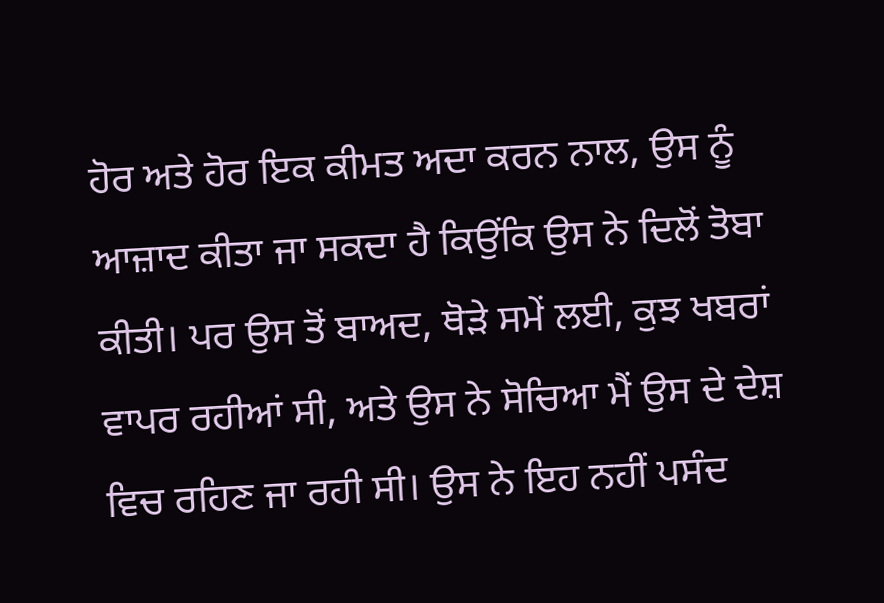ਹੋਰ ਅਤੇ ਹੋਰ ਇਕ ਕੀਮਤ ਅਦਾ ਕਰਨ ਨਾਲ, ਉਸ ਨੂੰ ਆਜ਼ਾਦ ਕੀਤਾ ਜਾ ਸਕਦਾ ਹੈ ਕਿਉਂਕਿ ਉਸ ਨੇ ਦਿਲੋਂ ਤੋਬਾ ਕੀਤੀ। ਪਰ ਉਸ ਤੋਂ ਬਾਅਦ, ਥੋੜੇ ਸਮੇਂ ਲਈ, ਕੁਝ ਖਬਰਾਂ ਵਾਪਰ ਰਹੀਆਂ ਸੀ, ਅਤੇ ਉਸ ਨੇ ਸੋਚਿਆ ਮੈਂ ਉਸ ਦੇ ਦੇਸ਼ ਵਿਚ ਰਹਿਣ ਜਾ ਰਹੀ ਸੀ। ਉਸ ਨੇ ਇਹ ਨਹੀਂ ਪਸੰਦ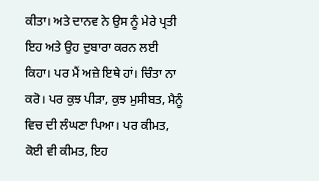ਕੀਤਾ। ਅਤੇ ਦਾਨਵ ਨੇ ਉਸ ਨੂੰ ਮੇਰੇ ਪ੍ਰਤੀ ਇਹ ਅਤੇ ਉਹ ਦੁਬਾਰਾ ਕਰਨ ਲਈ ਕਿਹਾ। ਪਰ ਮੈਂ ਅਜ਼ੇ ਇਥੇ ਹਾਂ। ਚਿੰਤਾ ਨਾ ਕਰੋ। ਪਰ ਕੁਝ ਪੀੜਾ, ਕੁਝ ਮੁਸੀਬਤ, ਮੈਨੂੰ ਵਿਚ ਦੀ ਲੰਘਣਾ ਪਿਆ। ਪਰ ਕੀਮਤ, ਕੋਈ ਵੀ ਕੀਮਤ, ਇਹ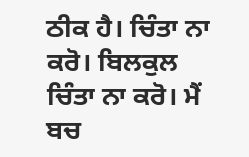ਠੀਕ ਹੈ। ਚਿੰਤਾ ਨਾ ਕਰੋ। ਬਿਲਕੁਲ ਚਿੰਤਾ ਨਾ ਕਰੋ। ਮੈਂ ਬਚ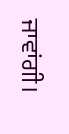ਜਾਵਾਂਗੀ।